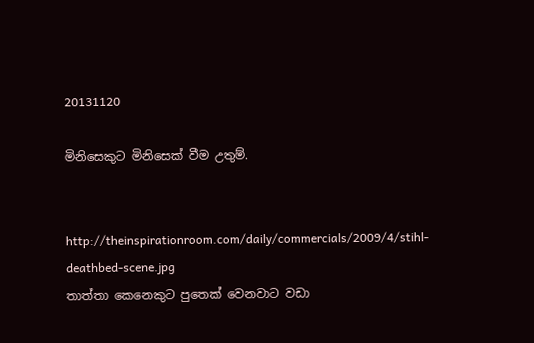20131120

මිනිසෙකුට මිනිසෙක් වීම උතුම්.


http://theinspirationroom.com/daily/commercials/2009/4/stihl-deathbed-scene.jpg
තාත්තා කෙනෙකුට පුතෙක් වෙනවාට වඩා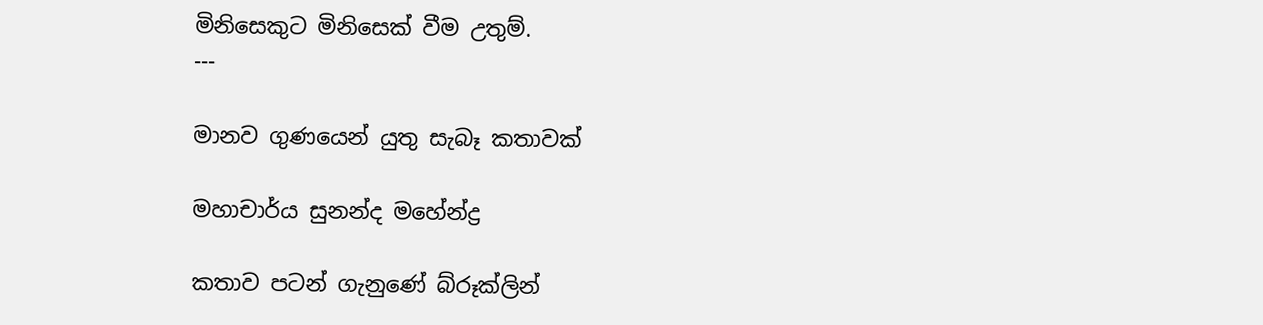මිනිසෙකුට මිනිසෙක් වීම උතුම්.
---

මානව ගුණයෙන් යුතු සැබෑ කතාවක්

මහාචාර්ය සුනන්ද මහේන්ද්‍ර

කතාව පටන් ගැනුණේ බ්රූක්ලින්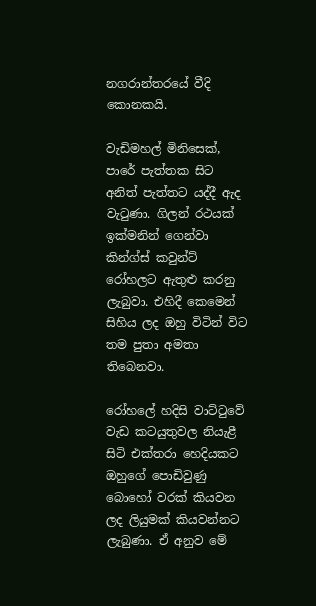නගරාන්තරයේ වීදි කොනකයි.

වැඩිමහල් මිනිසෙක්, පාරේ පැත්තක සිට අනිත් පැත්තට යද්දී ඇද වැටුණා. ගිලන් රථයක් ඉක්මනින් ගෙන්වා කින්ග්ස් කවුන්ට් රෝහලට ඇතුළු කරනු ලැබුවා. එහිදී කෙමෙන් සිහිය ලද ඔහු විටින් විට තම පුතා අමතා තිබෙනවා.

රෝහලේ හදිසි වාට්ටුවේ වැඩ කටයුතුවල නියැළී සිටි එක්තරා හෙදියකට ඔහුගේ පොඩිවුණු බොහෝ වරක් කියවන ලද ලියුමක් කියවන්නට ලැබුණා. ඒ අනුව මේ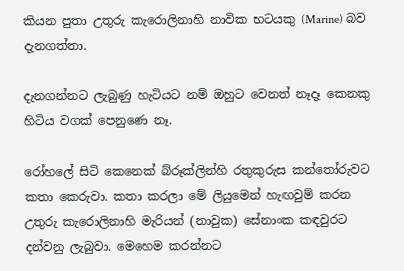කියන පුතා උතුරු කැරොලිනාහි නාවික භටයකු (Marine) බව දැනගත්තා.

දැනගන්නට ලැබුණු හැටියට නම් ඔහුට වෙනත් නෑදෑ කෙනකු හිටිය වගක් පෙනුණෙ නෑ.

රෝහලේ සිටි කෙනෙක් බ්රූක්ලින්හි රතුකුරුස කන්තෝරුවට කතා කෙරුවා. කතා කරලා මේ ලියුමෙන් හැඟවුම් කරන උතුරු කැරොලිනාහි මැරියන් (නාවුක) සේනාංක කඳවුරට දන්වනු ලැබුවා. මෙහෙම කරන්නට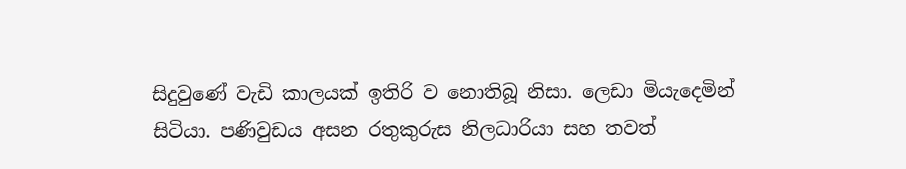සිදුවුණේ වැඩි කාලයක් ඉතිරි ව නොතිබූ නිසා. ලෙඩා මියැදෙමින් සිටියා. පණිවුඩය අසන රතුකුරුස නිලධාරියා සහ තවත්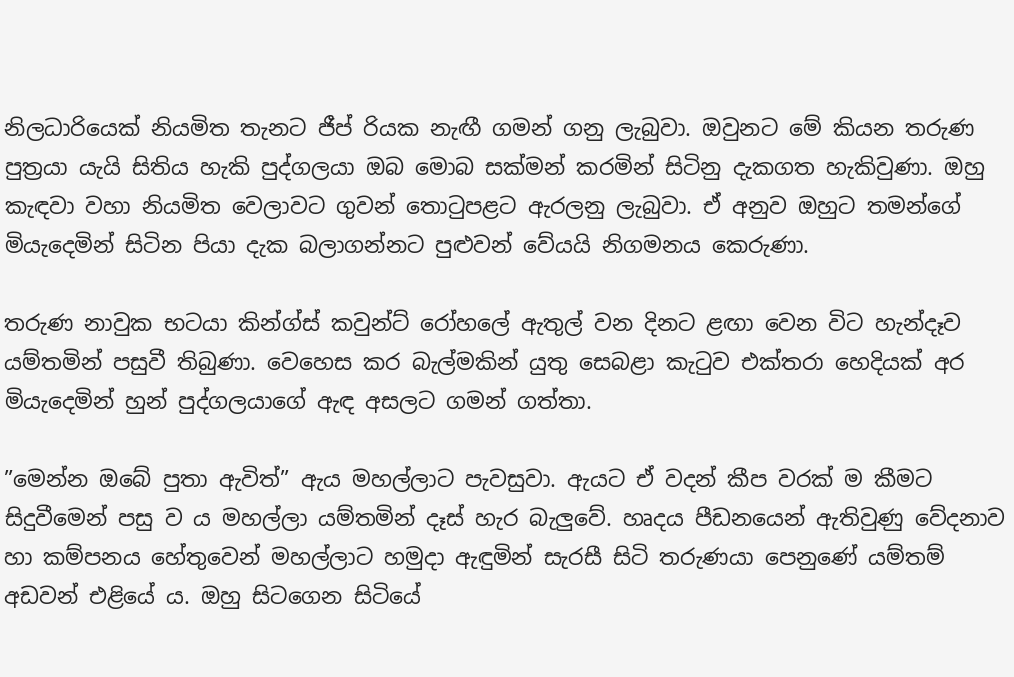නිලධාරියෙක් නියමිත තැනට ජීප් රියක නැඟී ගමන් ගනු ලැබුවා. ඔවුනට මේ කියන තරුණ පුත්‍රයා යැයි සිතිය හැකි පුද්ගලයා ඔබ මොබ සක්මන් කරමින් සිටිනු දැකගත හැකිවුණා. ඔහු කැඳවා වහා නියමිත වෙලාවට ගුවන් තොටුපළට ඇරලනු ලැබුවා. ඒ අනුව ඔහුට තමන්ගේ මියැදෙමින් සිටින පියා දැක බලාගන්නට පුළුවන් වේයයි නිගමනය කෙරුණා.

තරුණ නාවුක භටයා කින්ග්ස් කවුන්ට් රෝහලේ ඇතුල් වන දිනට ළඟා වෙන විට හැන්දෑව යම්තමින් පසුවී තිබුණා. වෙහෙස කර බැල්මකින් යුතු සෙබළා කැටුව එක්තරා හෙදියක් අර මියැදෙමින් හුන් පුද්ගලයාගේ ඇඳ අසලට ගමන් ගත්තා.

”මෙන්න ඔබේ පුතා ඇවිත්” ඇය මහල්ලාට පැවසුවා. ඇයට ඒ වදන් කීප වරක් ම කීමට සිදුවීමෙන් පසු ව ය මහල්ලා යම්තමින් දෑස් හැර බැලුවේ. හෘදය පීඩනයෙන් ඇතිවුණු වේදනාව හා කම්පනය හේතුවෙන් මහල්ලාට හමුදා ඇඳුමින් සැරසී සිටි තරුණයා පෙනුණේ යම්තම් අඩවන් එළියේ ය. ඔහු සිටගෙන සිටියේ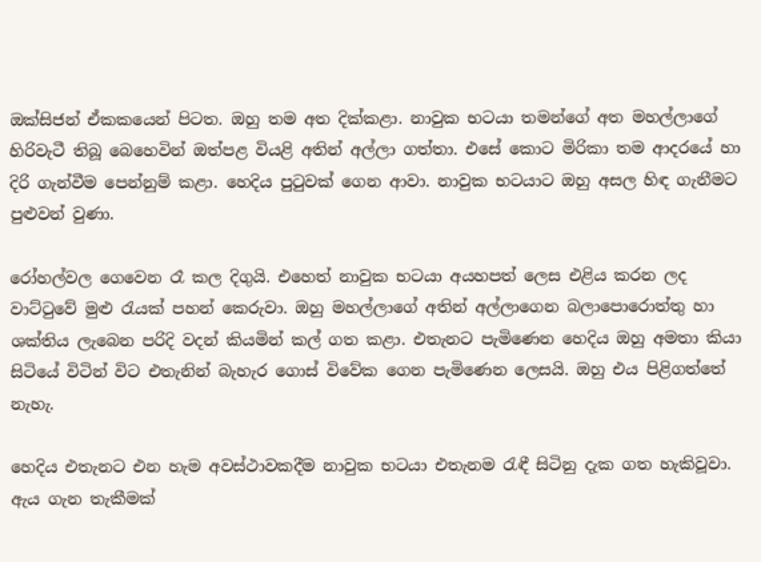ඔක්සිජන් ඒකකයෙන් පිටත. ඔහු තම අත දික්කළා. නාවුක භටයා තමන්ගේ අත මහල්ලාගේ හිරිවැටී තිබූ බෙහෙවින් ඔත්පළ වියළි අතින් අල්ලා ගත්තා. එසේ කොට මිරිකා තම ආදරයේ හා දිරි ගැන්වීම පෙන්නුම් කළා. හෙදිය පුටුවක් ගෙන ආවා. නාවුක භටයාට ඔහු අසල හිඳ ගැනීමට පුළුවන් වුණා.

රෝහල්වල ගෙවෙන රෑ කල දිගුයි. එහෙත් නාවුක භටයා අයහපත් ලෙස එළිය කරන ලද වාට්ටුවේ මුළු රැයක් පහන් කෙරුවා. ඔහු මහල්ලාගේ අතින් අල්ලාගෙන බලාපොරොත්තු හා ශක්තිය ලැබෙන පරිදි වදන් කියමින් කල් ගත කළා. එතැනට පැමිණෙන හෙදිය ඔහු අමතා කියා සිටියේ විටින් විට එතැනින් බැහැර ගොස් විවේක ගෙන පැමිණෙන ලෙසයි. ඔහු එය පිළිගත්තේ නැහැ.

හෙදිය එතැනට එන හැම අවස්ථාවකදීම නාවුක භටයා එතැනම රැඳී සිටිනු දැක ගත හැකිවූවා. ඇය ගැන තැකීමක්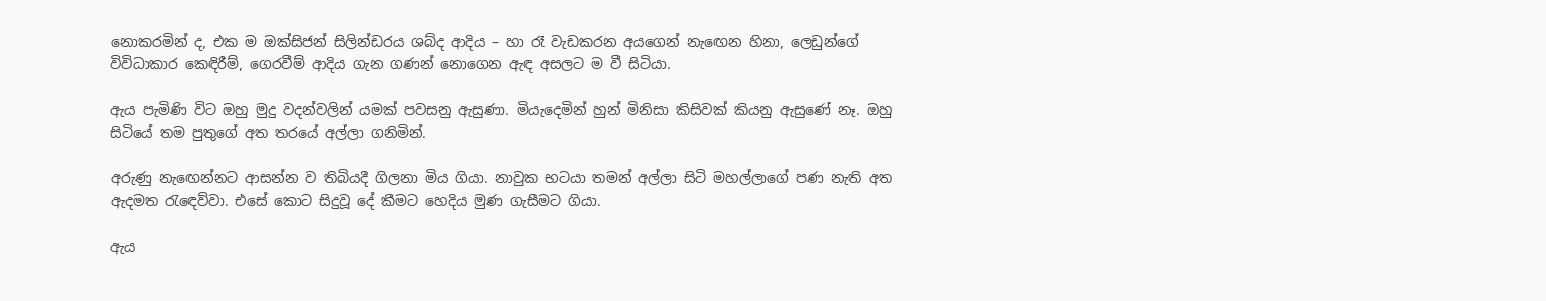නොකරමින් ද, එක ම ඔක්සිජන් සිලින්ඩරය ශබ්ද ආදිය – හා රෑ වැඩකරන අයගෙන් නැඟෙන හිනා, ලෙඩුන්ගේ විවිධාකාර කෙඳිරීම්, ගෙරවීම් ආදිය ගැන ගණන් නොගෙන ඇඳ අසලට ම වී සිටියා.

ඇය පැමිණි විට ඔහු මුදු වදන්වලින් යමක් පවසනු ඇසුණා. මියැදෙමින් හුන් මිනිසා කිසිවක් කියනු ඇසුණේ නෑ. ඔහු සිටියේ තම පුතුගේ අත තරයේ අල්ලා ගනිමින්.

අරුණු නැඟෙන්නට ආසන්න ව තිබියදී ගිලනා මිය ගියා. නාවුක භටයා තමන් අල්ලා සිටි මහල්ලාගේ පණ නැති අත ඇදමත රැඳෙව්වා. එසේ කොට සිදුවූ දේ කීමට හෙදිය මුණ ගැසීමට ගියා.

ඇය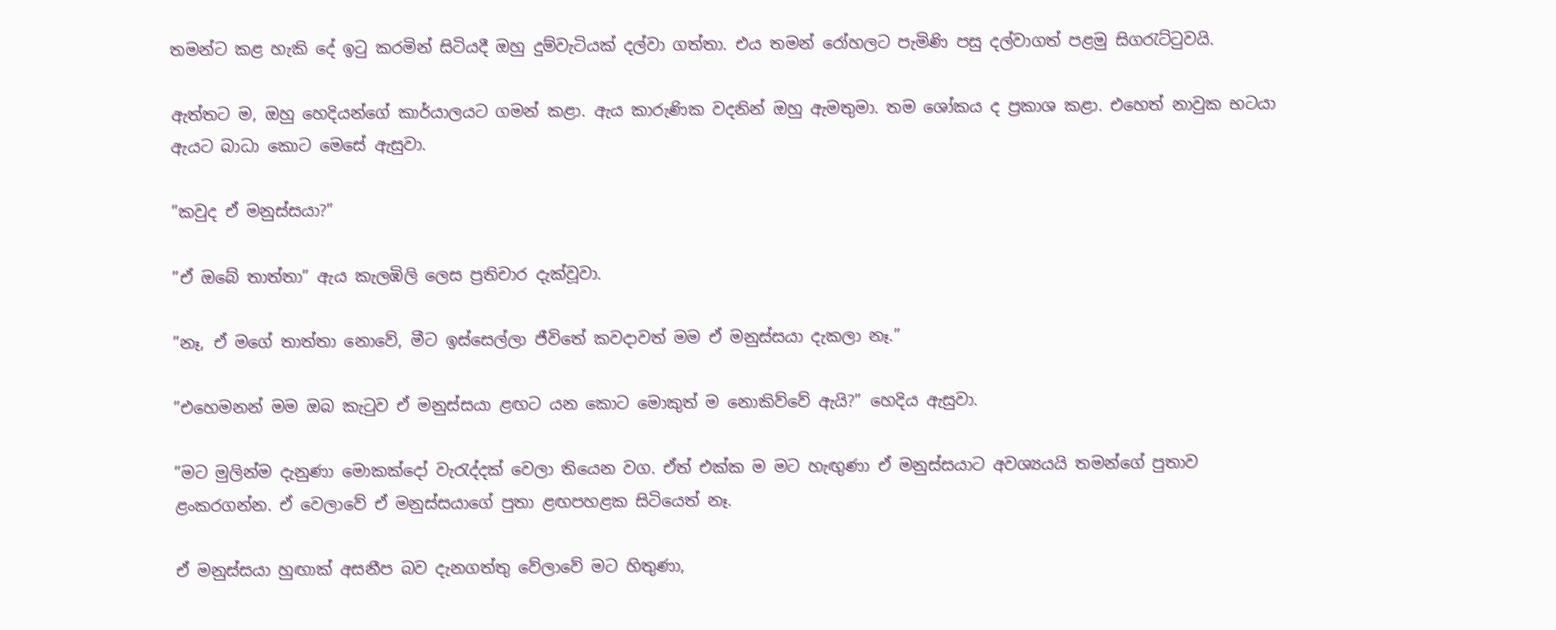තමන්ට කළ හැකි දේ ඉටු කරමින් සිටියදී ඔහු දුම්වැටියක් දල්වා ගත්තා. එය තමන් රෝහලට පැමිණි පසු දල්වාගත් පළමු සිගරැට්ටුවයි.

ඇත්තට ම, ඔහු හෙදියන්ගේ කාර්යාලයට ගමන් කළා. ඇය කාරුණික වදනින් ඔහු ඇමතුමා. තම ශෝකය ද ප්‍රකාශ කළා. එහෙත් නාවුක භටයා ඇයට බාධා කොට මෙසේ ඇසුවා.

”කවුද ඒ මනුස්සයා?”

”ඒ ඔබේ තාත්තා” ඇය කැලඹිලි ලෙස ප්‍රතිචාර දැක්වූවා.

”නෑ, ඒ මගේ තාත්තා නොවේ, මීට ඉස්සෙල්ලා ජීවිතේ කවදාවත් මම ඒ මනුස්සයා දැකලා නෑ.”

”එහෙමනන් මම ඔබ කැටුව ඒ මනුස්සයා ළඟට යන කොට මොකුත් ම නොකිව්වේ ඇයි?” හෙදිය ඇසුවා.

”මට මුලින්ම දැනුණා මොකක්දෝ වැරැද්දක් වෙලා තියෙන වග. ඒත් එක්ක ම මට හැඟුණා ඒ මනුස්සයාට අවශ්‍යයයි තමන්ගේ පුතාව ළංකරගන්න. ඒ වෙලාවේ ඒ මනුස්සයාගේ පුතා ළඟපහළක සිටියෙත් නෑ.

ඒ මනුස්සයා හුඟාක් අසනීප බව දැනගත්තු වේලාවේ මට හිතුණා,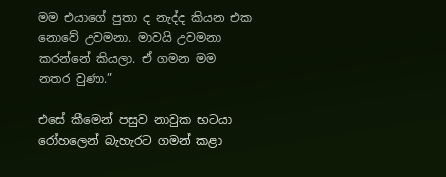මම එයාගේ පුතා ද නැද්ද කියන එක නොවේ උවමනා. මාවයි උවමනා කරන්නේ කියලා. ඒ ගමන මම නතර වුණා.”

එසේ කීමෙන් පසුව නාවුක භටයා රෝහලෙන් බැහැරට ගමන් කළා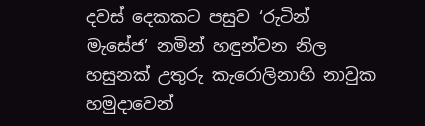දවස් දෙකකට පසුව ‘රුටින් මැසේජ’ නමින් හඳුන්වන නිල හසුනක් උතුරු කැරොලිනාහි නාවුක හමුදාවෙන්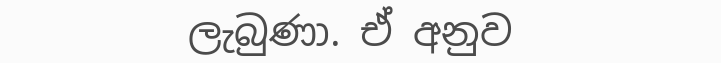ලැබුණා. ඒ අනුව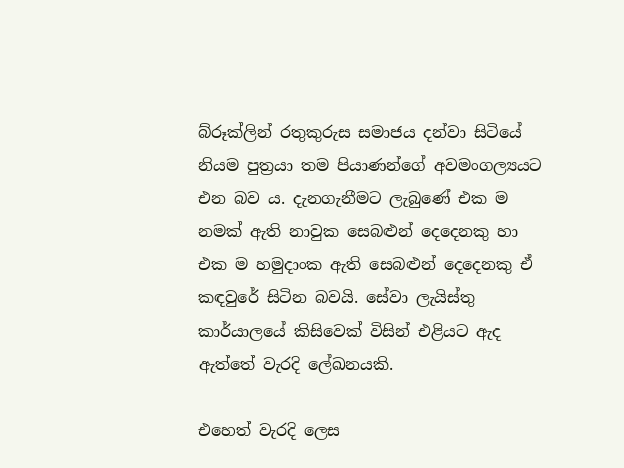බ්රූක්ලින් රතුකුරුස සමාජය දන්වා සිටියේ නියම පුත්‍රයා තම පියාණන්ගේ අවමංගල්‍යයට එන බව ය. දැනගැනීමට ලැබුණේ එක ම නමක් ඇති නාවුක සෙබළුන් දෙදෙනකු හා එක ම හමුදාංක ඇති සෙබළුන් දෙදෙනකු ඒ කඳවුරේ සිටින බවයි. සේවා ලැයිස්තු කාර්යාලයේ කිසිවෙක් විසින් එළියට ඇද ඇත්තේ වැරදි ලේඛනයකි.

එහෙත් වැරදි ලෙස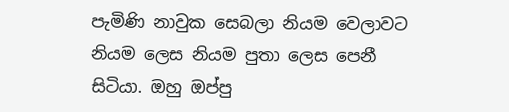පැමිණි නාවුක සෙබලා නියම වෙලාවට නියම ලෙස නියම පුතා ලෙස පෙනී සිටියා. ඔහු ඔප්පු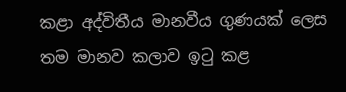කළා අද්විතීය මානවීය ගුණයක් ලෙස තම මානව කලාව ඉටු කළ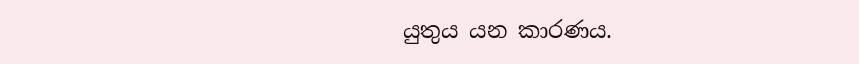යුතුය යන කාරණය.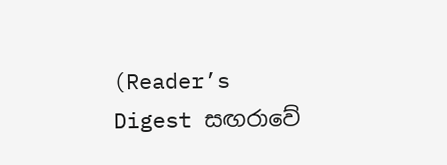(Reader’s Digest සඟරාවේ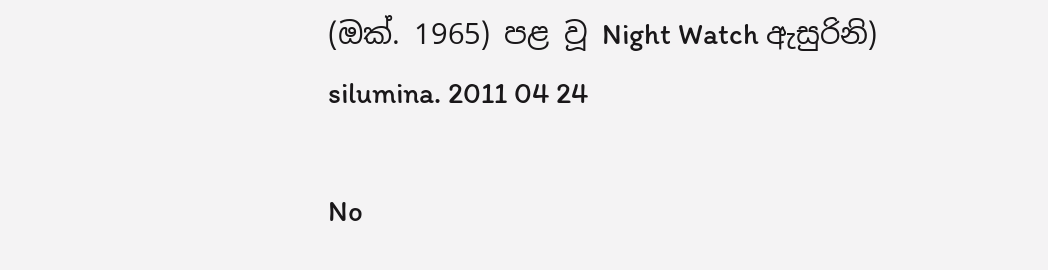(ඔක්. 1965) පළ වූ Night Watch ඇසුරිනි)
silumina. 2011 04 24

No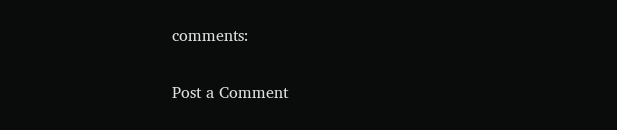comments:

Post a Comment